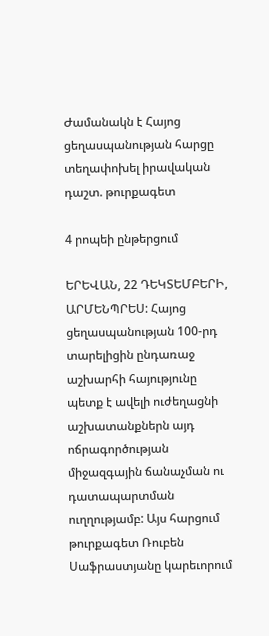Ժամանակն է Հայոց ցեղասպանության հարցը տեղափոխել իրավական դաշտ. թուրքագետ

4 րոպեի ընթերցում

ԵՐԵՎԱՆ, 22 ԴԵԿՏԵՄԲԵՐԻ, ԱՐՄԵՆՊՐԵՍ: Հայոց ցեղասպանության 100-րդ տարելիցին ընդառաջ աշխարհի հայությունը պետք է ավելի ուժեղացնի աշխատանքներն այդ ոճրագործության միջազգային ճանաչման ու դատապարտման ուղղությամբ: Այս հարցում թուրքագետ Ռուբեն Սաֆրաստյանը կարեւորում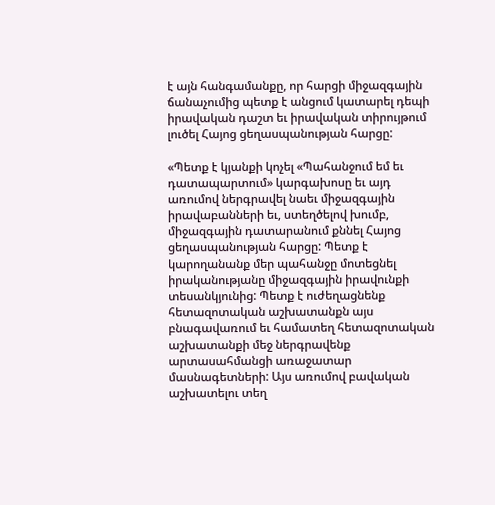է այն հանգամանքը, որ հարցի միջազգային ճանաչումից պետք է անցում կատարել դեպի իրավական դաշտ եւ իրավական տիրույթում լուծել Հայոց ցեղասպանության հարցը:

«Պետք է կյանքի կոչել «Պահանջում եմ եւ դատապարտում» կարգախոսը եւ այդ առումով ներգրավել նաեւ միջազգային իրավաբանների եւ, ստեղծելով խումբ, միջազգային դատարանում քննել Հայոց ցեղասպանության հարցը: Պետք է կարողանանք մեր պահանջը մոտեցնել իրականությանը միջազգային իրավունքի տեսանկյունից: Պետք է ուժեղացնենք հետազոտական աշխատանքն այս բնագավառում եւ համատեղ հետազոտական աշխատանքի մեջ ներգրավենք արտասահմանցի առաջատար մասնագետների: Այս առումով բավական աշխատելու տեղ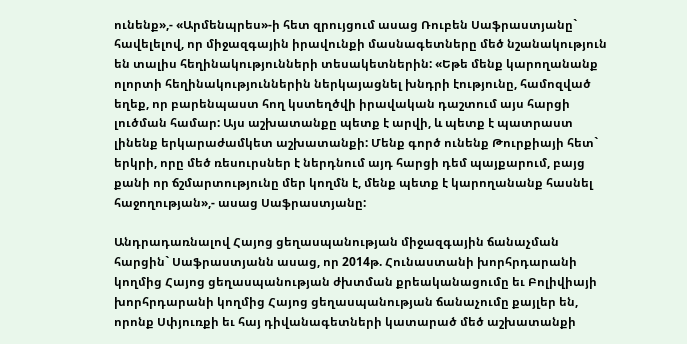ունենք»,- «Արմենպրես»-ի հետ զրույցում ասաց Ռուբեն Սաֆրաստյանը` հավելելով, որ միջազգային իրավունքի մասնագետները մեծ նշանակություն են տալիս հեղինակությունների տեսակետներին: «Եթե մենք կարողանանք ոլորտի հեղինակություններին ներկայացնել խնդրի էությունը, համոզված եղեք, որ բարենպաստ հող կստեղծվի իրավական դաշտում այս հարցի լուծման համար: Այս աշխատանքը պետք է արվի, և պետք է պատրաստ լինենք երկարաժամկետ աշխատանքի: Մենք գործ ունենք Թուրքիայի հետ` երկրի, որը մեծ ռեսուրսներ է ներդնում այդ հարցի դեմ պայքարում, բայց քանի որ ճշմարտությունը մեր կողմն է, մենք պետք է կարողանանք հասնել հաջողության»,- ասաց Սաֆրաստյանը:

Անդրադառնալով Հայոց ցեղասպանության միջազգային ճանաչման հարցին` Սաֆրաստյանն ասաց, որ 2014թ. Հունաստանի խորհրդարանի կողմից Հայոց ցեղասպանության ժխտման քրեականացումը եւ Բոլիվիայի խորհրդարանի կողմից Հայոց ցեղասպանության ճանաչումը քայլեր են, որոնք Սփյուռքի եւ հայ դիվանագետների կատարած մեծ աշխատանքի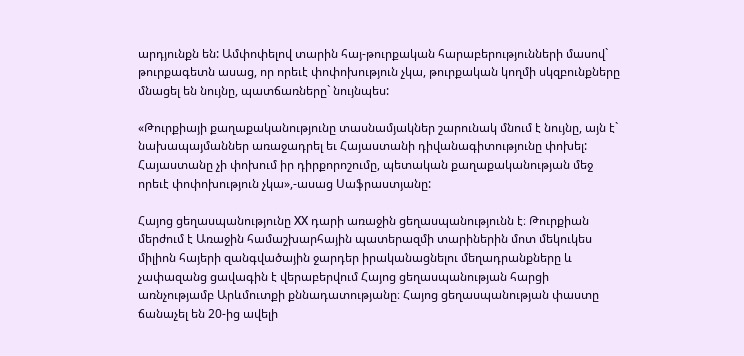արդյունքն են: Ամփոփելով տարին հայ-թուրքական հարաբերությունների մասով` թուրքագետն ասաց, որ որեւէ փոփոխություն չկա, թուրքական կողմի սկզբունքները մնացել են նույնը, պատճառները` նույնպես:

«Թուրքիայի քաղաքականությունը տասնամյակներ շարունակ մնում է նույնը, այն է` նախապայմաններ առաջադրել եւ Հայաստանի դիվանագիտությունը փոխել: Հայաստանը չի փոխում իր դիրքորոշումը, պետական քաղաքականության մեջ որեւէ փոփոխություն չկա»,-ասաց Սաֆրաստյանը:

Հայոց ցեղասպանությունը ХХ դարի առաջին ցեղասպանությունն է։ Թուրքիան մերժում է Առաջին համաշխարհային պատերազմի տարիներին մոտ մեկուկես միլիոն հայերի զանգվածային ջարդեր իրականացնելու մեղադրանքները և չափազանց ցավագին է վերաբերվում Հայոց ցեղասպանության հարցի առնչությամբ Արևմուտքի քննադատությանը։ Հայոց ցեղասպանության փաստը ճանաչել են 20-ից ավելի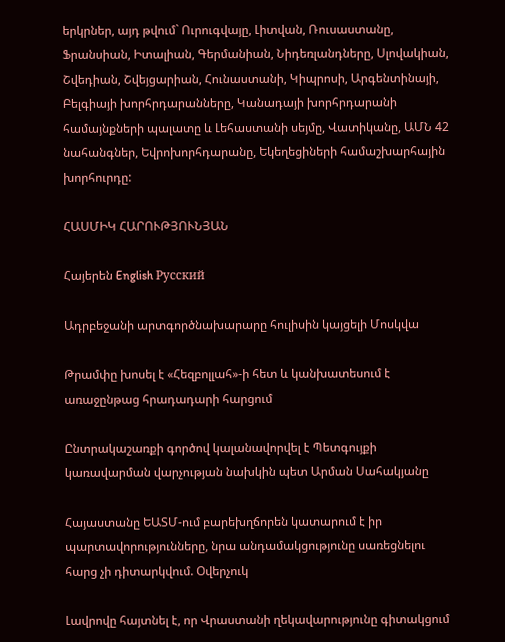երկրներ, այդ թվում` Ուրուգվայը, Լիտվան, Ռուսաստանը, Ֆրանսիան, Իտալիան, Գերմանիան, Նիդեռլանդները, Սլովակիան, Շվեդիան, Շվեյցարիան, Հունաստանի, Կիպրոսի, Արգենտինայի, Բելգիայի խորհրդարանները, Կանադայի խորհրդարանի համայնքների պալատը և Լեհաստանի սեյմը, Վատիկանը, ԱՄՆ 42 նահանգներ, Եվրոխորհդարանը, Եկեղեցիների համաշխարհային խորհուրդը:

ՀԱՍՄԻԿ ՀԱՐՈՒԹՅՈՒՆՅԱՆ

Հայերեն English Русский

Ադրբեջանի արտգործնախարարը հուլիսին կայցելի Մոսկվա

Թրամփը խոսել է «Հեզբոլլահ»-ի հետ և կանխատեսում է առաջընթաց հրադադարի հարցում

Ընտրակաշառքի գործով կալանավորվել է Պետգույքի կառավարման վարչության նախկին պետ Արման Սահակյանը

Հայաստանը ԵԱՏՄ-ում բարեխղճորեն կատարում է իր պարտավորությունները, նրա անդամակցությունը սառեցնելու հարց չի դիտարկվում. Օվերչուկ

Լավրովը հայտնել է, որ Վրաստանի ղեկավարությունը գիտակցում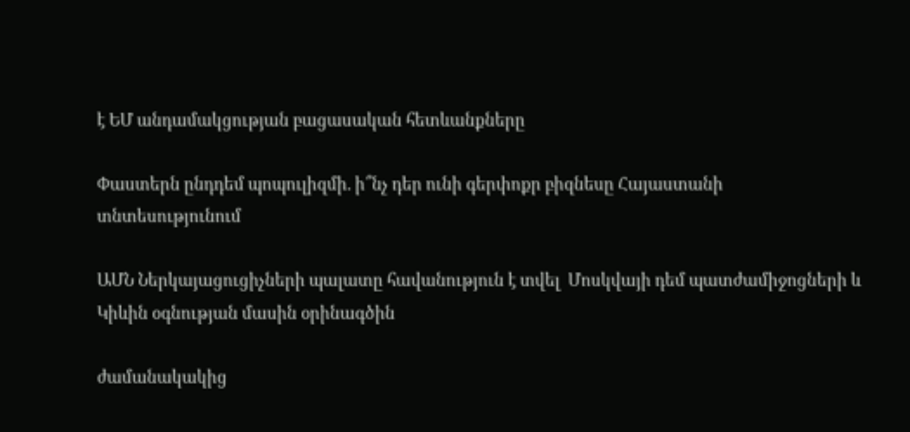է ԵՄ անդամակցության բացասական հետևանքները

Փաստերն ընդդեմ պոպուլիզմի. ի՞նչ դեր ունի գերփոքր բիզնեսը Հայաստանի տնտեսությունում

ԱՄՆ Ներկայացուցիչների պալատը հավանություն է տվել  Մոսկվայի դեմ պատժամիջոցների և Կիևին օգնության մասին օրինագծին

ժամանակակից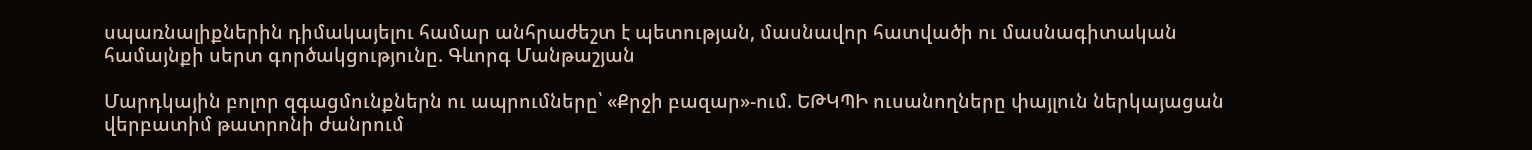սպառնալիքներին դիմակայելու համար անհրաժեշտ է պետության, մասնավոր հատվածի ու մասնագիտական համայնքի սերտ գործակցությունը. Գևորգ Մանթաշյան

Մարդկային բոլոր զգացմունքներն ու ապրումները՝ «Քրջի բազար»-ում. ԵԹԿՊԻ ուսանողները փայլուն ներկայացան վերբատիմ թատրոնի ժանրում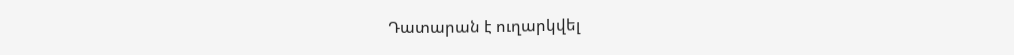Դատարան է ուղարկվել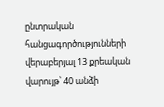ընտրական հանցագործությունների վերաբերյալ 13 քրեական վարույթ՝ 40 անձի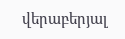վերաբերյալ